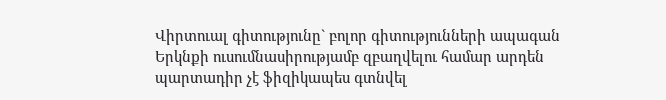Վիրտուալ գիտությունը` բոլոր գիտությունների ապագան
Երկնքի ուսումնասիրությամբ զբաղվելու համար արդեն պարտադիր չէ ֆիզիկապես գտնվել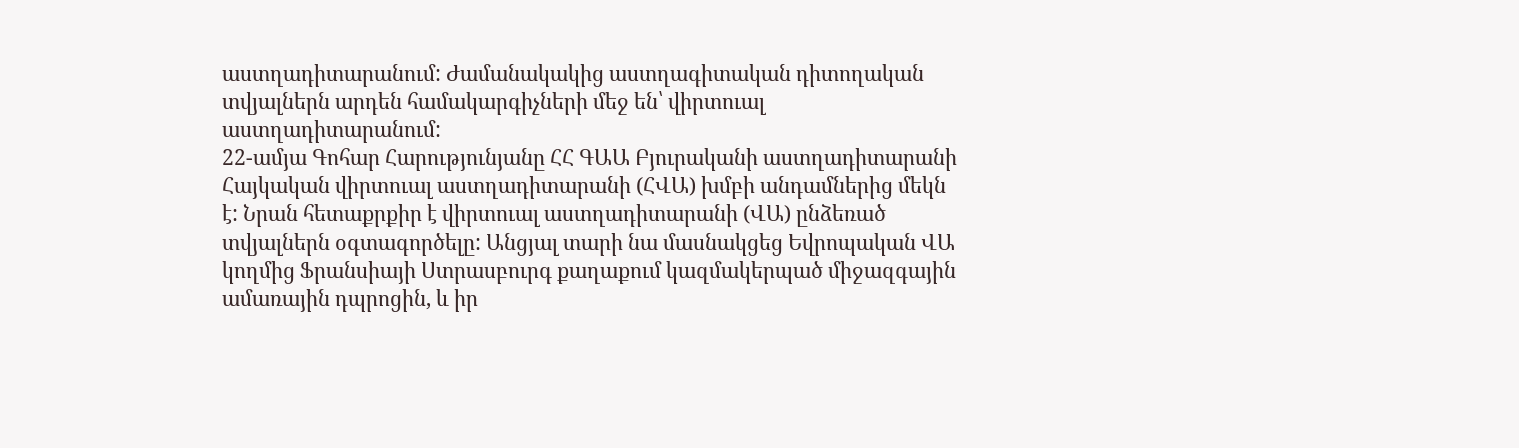աստղադիտարանում: Ժամանակակից աստղագիտական դիտողական տվյալներն արդեն համակարգիչների մեջ են՝ վիրտուալ աստղադիտարանում:
22-ամյա Գոհար Հարությունյանը ՀՀ ԳԱԱ Բյուրականի աստղադիտարանի Հայկական վիրտուալ աստղադիտարանի (ՀՎԱ) խմբի անդամներից մեկն է: Նրան հետաքրքիր է վիրտուալ աստղադիտարանի (ՎԱ) ընձեռած տվյալներն օգտագործելը: Անցյալ տարի նա մասնակցեց Եվրոպական ՎԱ կողմից Ֆրանսիայի Ստրասբուրգ քաղաքում կազմակերպած միջազգային ամառային դպրոցին, և իր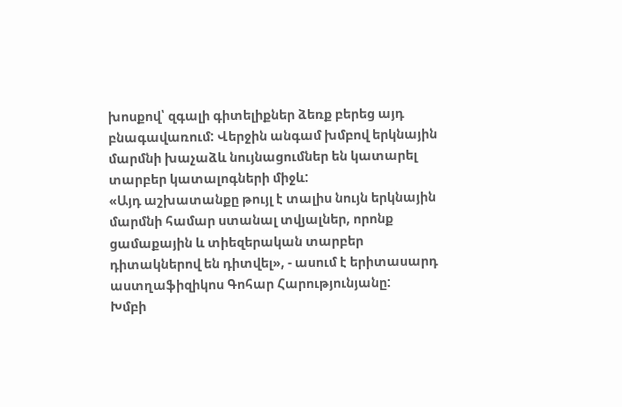խոսքով՝ զգալի գիտելիքներ ձեռք բերեց այդ բնագավառում: Վերջին անգամ խմբով երկնային մարմնի խաչաձև նույնացումներ են կատարել տարբեր կատալոգների միջև:
«Այդ աշխատանքը թույլ է տալիս նույն երկնային մարմնի համար ստանալ տվյալներ, որոնք ցամաքային և տիեզերական տարբեր դիտակներով են դիտվել», - ասում է երիտասարդ աստղաֆիզիկոս Գոհար Հարությունյանը:
Խմբի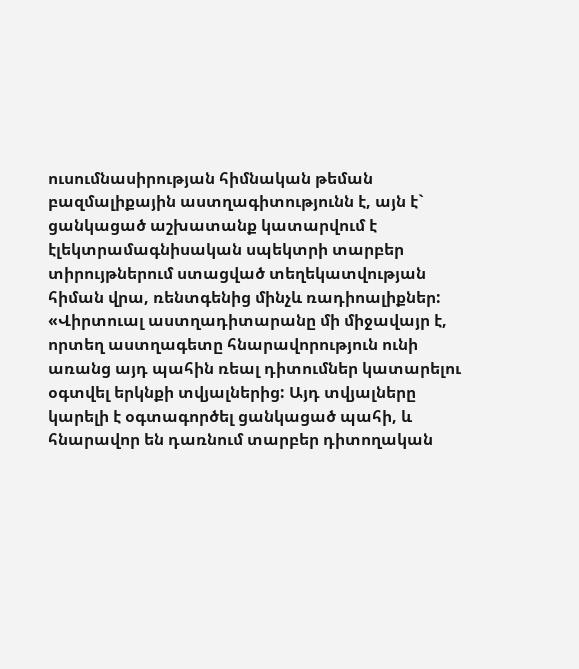ուսումնասիրության հիմնական թեման բազմալիքային աստղագիտությունն է, այն է` ցանկացած աշխատանք կատարվում է էլեկտրամագնիսական սպեկտրի տարբեր տիրույթներում ստացված տեղեկատվության հիման վրա, ռենտգենից մինչև ռադիոալիքներ:
«Վիրտուալ աստղադիտարանը մի միջավայր է, որտեղ աստղագետը հնարավորություն ունի առանց այդ պահին ռեալ դիտումներ կատարելու օգտվել երկնքի տվյալներից: Այդ տվյալները կարելի է օգտագործել ցանկացած պահի, և հնարավոր են դառնում տարբեր դիտողական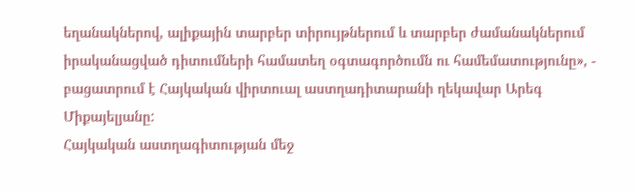եղանակներով, ալիքային տարբեր տիրույթներում և տարբեր ժամանակներում իրականացված դիտումների համատեղ օգտագործումն ու համեմատությունը», - բացատրում է Հայկական վիրտուալ աստղադիտարանի ղեկավար Արեգ Միքայելյանը:
Հայկական աստղագիտության մեջ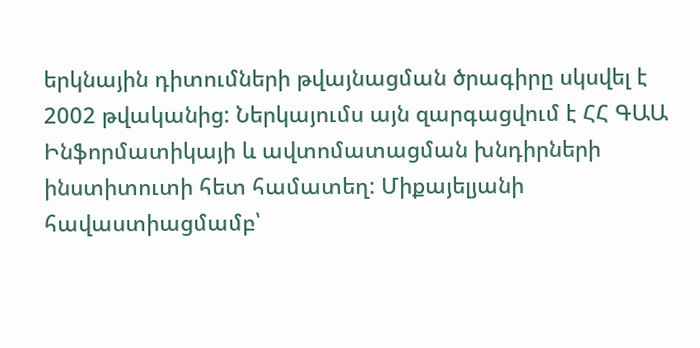երկնային դիտումների թվայնացման ծրագիրը սկսվել է 2002 թվականից: Ներկայումս այն զարգացվում է ՀՀ ԳԱԱ Ինֆորմատիկայի և ավտոմատացման խնդիրների ինստիտուտի հետ համատեղ: Միքայելյանի հավաստիացմամբ՝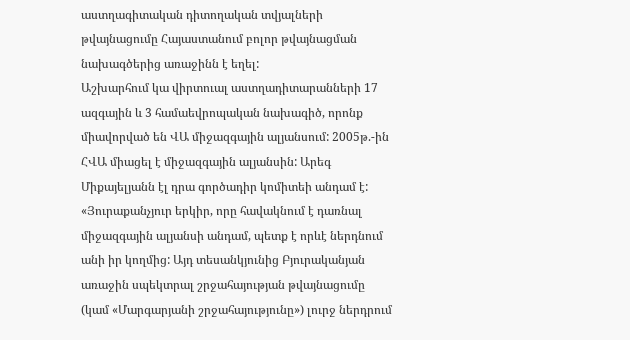աստղագիտական դիտողական տվյալների թվայնացումը Հայաստանում բոլոր թվայնացման նախագծերից առաջինն է եղել:
Աշխարհում կա վիրտուալ աստղադիտարանների 17 ազգային և 3 համաեվրոպական նախագիծ, որոնք միավորված են ՎԱ միջազգային ալյանսում: 2005թ.-ին ՀՎԱ միացել է միջազգային ալյանսին: Արեգ Միքայելյանն էլ դրա գործադիր կոմիտեի անդամ է:
«Յուրաքանչյուր երկիր, որը հավակնում է դառնալ միջազգային ալյանսի անդամ, պետք է որևէ ներդնում անի իր կողմից: Այդ տեսանկյունից Բյուրականյան առաջին սպեկտրալ շրջահայության թվայնացումը (կամ «Մարգարյանի շրջահայությունը») լուրջ ներդրում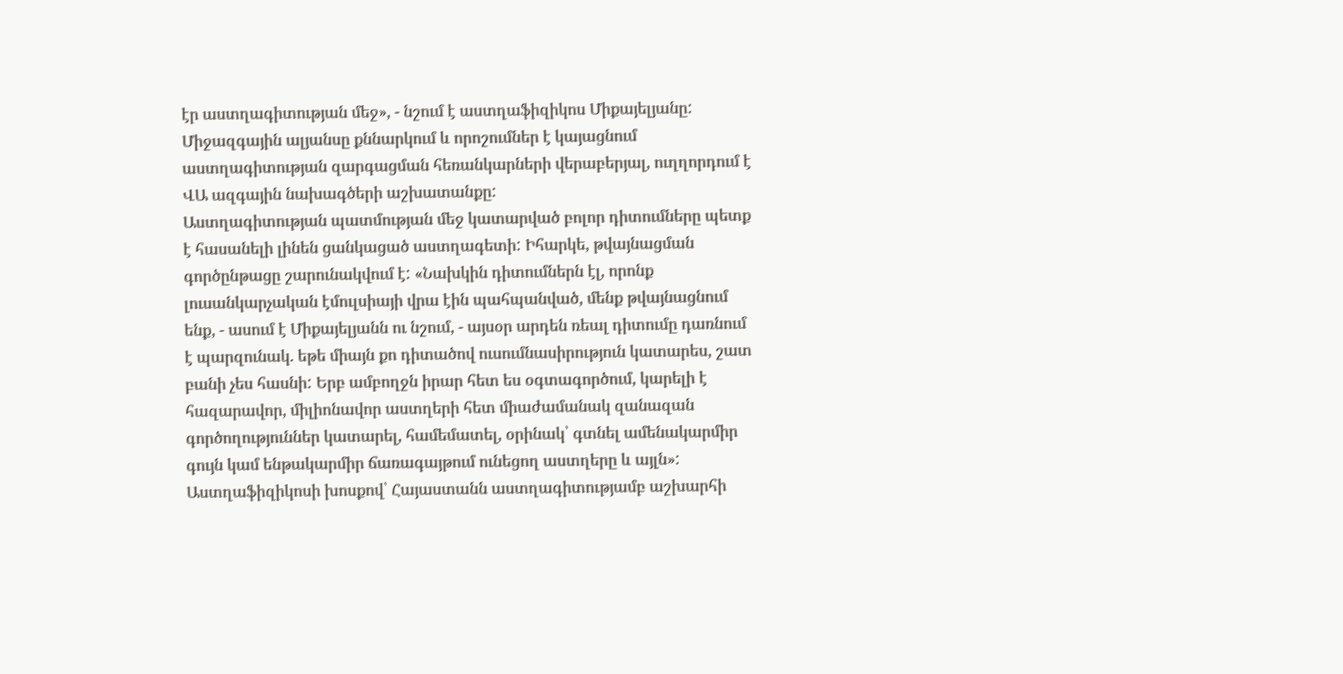էր աստղագիտության մեջ», - նշում է աստղաֆիզիկոս Միքայելյանը: Միջազգային ալյանսը քննարկում և որոշումներ է կայացնում աստղագիտության զարգացման հեռանկարների վերաբերյալ, ուղղորդում է ՎԱ ազգային նախագծերի աշխատանքը:
Աստղագիտության պատմության մեջ կատարված բոլոր դիտումները պետք է հասանելի լինեն ցանկացած աստղագետի: Իհարկե, թվայնացման գործընթացը շարունակվում է: «Նախկին դիտումներն էլ, որոնք լուսանկարչական էմուլսիայի վրա էին պահպանված, մենք թվայնացնում ենք, - ասում է Միքայելյանն ու նշում, - այսօր արդեն ռեալ դիտումը դառնում է պարզունակ. եթե միայն քո դիտածով ուսումնասիրություն կատարես, շատ բանի չես հասնի: Երբ ամբողջն իրար հետ ես օգտագործում, կարելի է հազարավոր, միլիոնավոր աստղերի հետ միաժամանակ զանազան գործողություններ կատարել, համեմատել, օրինակ՝ գտնել ամենակարմիր գույն կամ ենթակարմիր ճառագայթում ունեցող աստղերը և այլն»:
Աստղաֆիզիկոսի խոսքով՝ Հայաստանն աստղագիտությամբ աշխարհի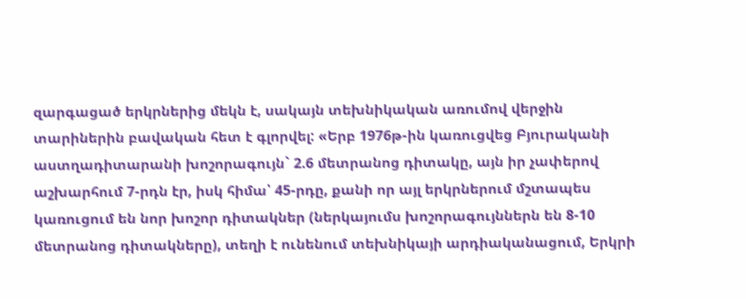զարգացած երկրներից մեկն է, սակայն տեխնիկական առումով վերջին տարիներին բավական հետ է գլորվել: «Երբ 1976թ-ին կառուցվեց Բյուրականի աստղադիտարանի խոշորագույն` 2.6 մետրանոց դիտակը, այն իր չափերով աշխարհում 7-րդն էր, իսկ հիմա՝ 45-րդը, քանի որ այլ երկրներում մշտապես կառուցում են նոր խոշոր դիտակներ (ներկայումս խոշորագույններն են 8-10 մետրանոց դիտակները), տեղի է ունենում տեխնիկայի արդիականացում, Երկրի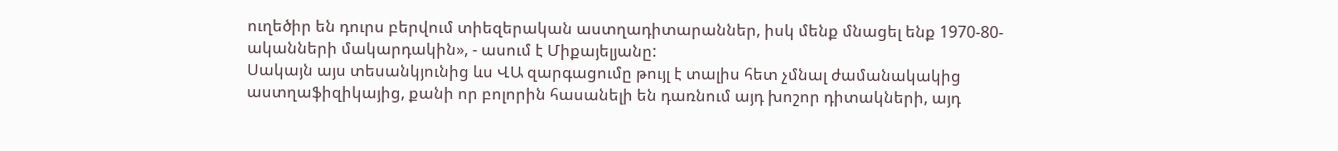ուղեծիր են դուրս բերվում տիեզերական աստղադիտարաններ, իսկ մենք մնացել ենք 1970-80-ականների մակարդակին», - ասում է Միքայելյանը:
Սակայն այս տեսանկյունից ևս ՎԱ զարգացումը թույլ է տալիս հետ չմնալ ժամանակակից աստղաֆիզիկայից, քանի որ բոլորին հասանելի են դառնում այդ խոշոր դիտակների, այդ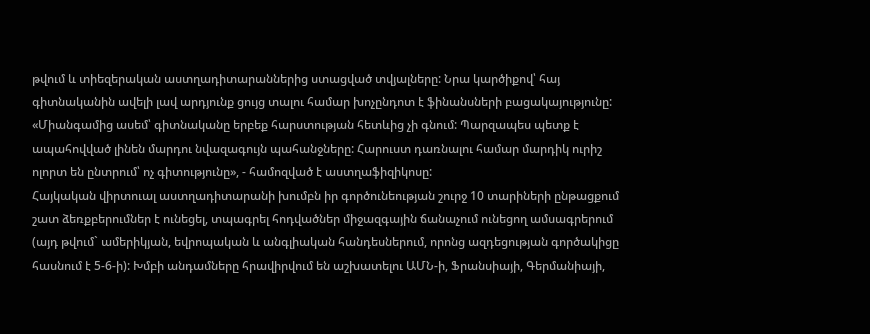թվում և տիեզերական աստղադիտարաններից ստացված տվյալները: Նրա կարծիքով՝ հայ գիտնականին ավելի լավ արդյունք ցույց տալու համար խոչընդոտ է ֆինանսների բացակայությունը:
«Միանգամից ասեմ՝ գիտնականը երբեք հարստության հետևից չի գնում: Պարզապես պետք է ապահովված լինեն մարդու նվազագույն պահանջները: Հարուստ դառնալու համար մարդիկ ուրիշ ոլորտ են ընտրում՝ ոչ գիտությունը», - համոզված է աստղաֆիզիկոսը:
Հայկական վիրտուալ աստղադիտարանի խումբն իր գործունեության շուրջ 10 տարիների ընթացքում շատ ձեռքբերումներ է ունեցել, տպագրել հոդվածներ միջազգային ճանաչում ունեցող ամսագրերում (այդ թվում` ամերիկյան, եվրոպական և անգլիական հանդեսներում, որոնց ազդեցության գործակիցը հասնում է 5-6-ի): Խմբի անդամները հրավիրվում են աշխատելու ԱՄՆ-ի, Ֆրանսիայի, Գերմանիայի,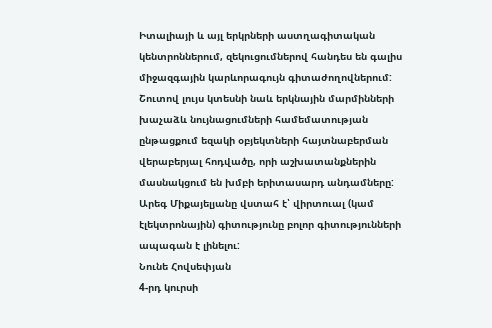Իտալիայի և այլ երկրների աստղագիտական կենտրոններում, զեկուցումներով հանդես են գալիս միջազգային կարևորագույն գիտաժողովներում: Շուտով լույս կտեսնի նաև երկնային մարմինների խաչաձև նույնացումների համեմատության ընթացքում եզակի օբյեկտների հայտնաբերման վերաբերյալ հոդվածը, որի աշխատանքներին մասնակցում են խմբի երիտասարդ անդամները:
Արեգ Միքայելյանը վստահ է՝ վիրտուալ (կամ էլեկտրոնային) գիտությունը բոլոր գիտությունների ապագան է լինելու:
Նունե Հովսեփյան
4-րդ կուրսի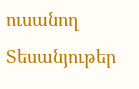ուսանող
Տեսանյութեր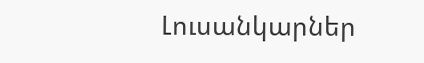Լուսանկարներ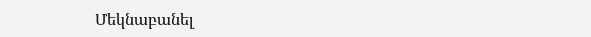Մեկնաբանել